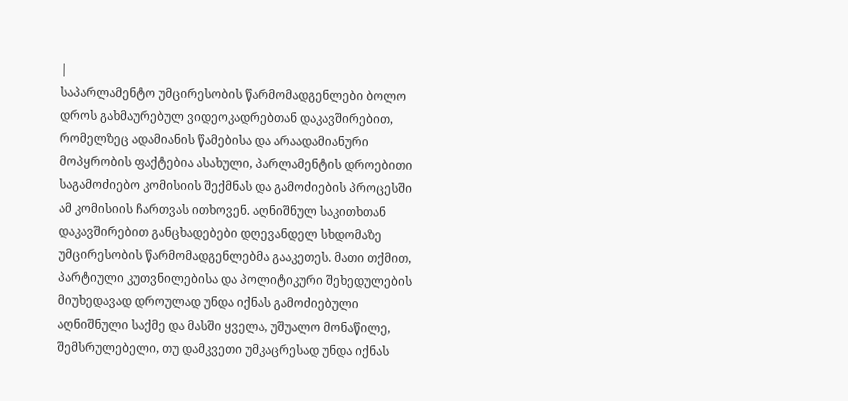|
საპარლამენტო უმცირესობის წარმომადგენლები ბოლო დროს გახმაურებულ ვიდეოკადრებთან დაკავშირებით, რომელზეც ადამიანის წამებისა და არაადამიანური მოპყრობის ფაქტებია ასახული, პარლამენტის დროებითი საგამოძიებო კომისიის შექმნას და გამოძიების პროცესში ამ კომისიის ჩართვას ითხოვენ. აღნიშნულ საკითხთან დაკავშირებით განცხადებები დღევანდელ სხდომაზე უმცირესობის წარმომადგენლებმა გააკეთეს. მათი თქმით, პარტიული კუთვნილებისა და პოლიტიკური შეხედულების მიუხედავად დროულად უნდა იქნას გამოძიებული აღნიშნული საქმე და მასში ყველა, უშუალო მონაწილე, შემსრულებელი, თუ დამკვეთი უმკაცრესად უნდა იქნას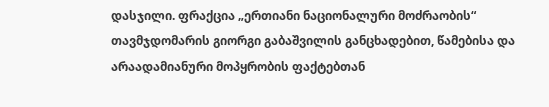დასჯილი. ფრაქცია „ერთიანი ნაციონალური მოძრაობის“ თავმჯდომარის გიორგი გაბაშვილის განცხადებით, წამებისა და არაადამიანური მოპყრობის ფაქტებთან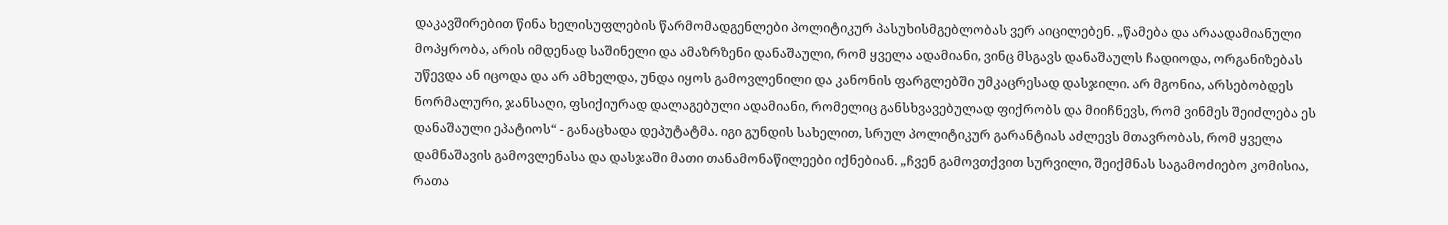დაკავშირებით წინა ხელისუფლების წარმომადგენლები პოლიტიკურ პასუხისმგებლობას ვერ აიცილებენ. „წამება და არაადამიანული მოპყრობა, არის იმდენად საშინელი და ამაზრზენი დანაშაული, რომ ყველა ადამიანი, ვინც მსგავს დანაშაულს ჩადიოდა, ორგანიზებას უწევდა ან იცოდა და არ ამხელდა, უნდა იყოს გამოვლენილი და კანონის ფარგლებში უმკაცრესად დასჯილი. არ მგონია, არსებობდეს ნორმალური, ჯანსაღი, ფსიქიურად დალაგებული ადამიანი, რომელიც განსხვავებულად ფიქრობს და მიიჩნევს, რომ ვინმეს შეიძლება ეს დანაშაული ეპატიოს“ - განაცხადა დეპუტატმა. იგი გუნდის სახელით, სრულ პოლიტიკურ გარანტიას აძლევს მთავრობას, რომ ყველა დამნაშავის გამოვლენასა და დასჯაში მათი თანამონაწილეები იქნებიან. „ჩვენ გამოვთქვით სურვილი, შეიქმნას საგამოძიებო კომისია, რათა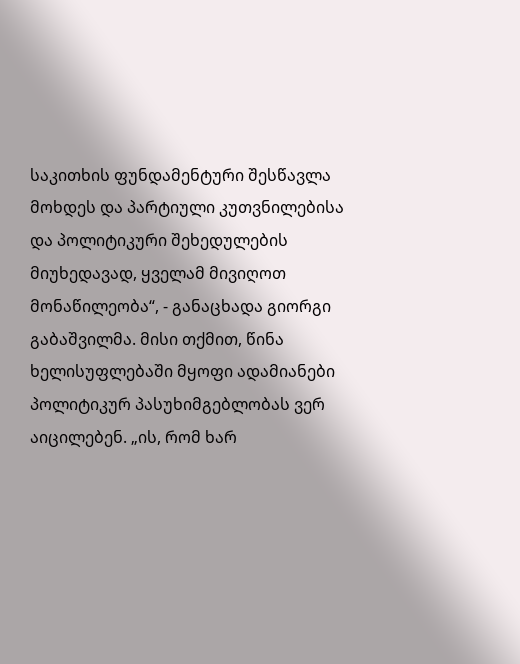საკითხის ფუნდამენტური შესწავლა მოხდეს და პარტიული კუთვნილებისა და პოლიტიკური შეხედულების მიუხედავად, ყველამ მივიღოთ მონაწილეობა“, - განაცხადა გიორგი გაბაშვილმა. მისი თქმით, წინა ხელისუფლებაში მყოფი ადამიანები პოლიტიკურ პასუხიმგებლობას ვერ აიცილებენ. „ის, რომ ხარ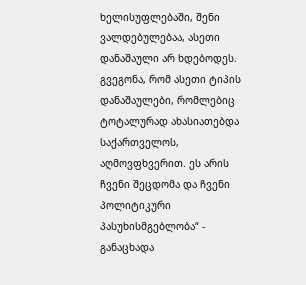ხელისუფლებაში, შენი ვალდებულებაა, ასეთი დანაშაული არ ხდებოდეს. გვეგონა, რომ ასეთი ტიპის დანაშაულები, რომლებიც ტოტალურად ახასიათებდა საქართველოს, აღმოვფხვერით. ეს არის ჩვენი შეცდომა და ჩვენი პოლიტიკური პასუხისმგებლობა“ - განაცხადა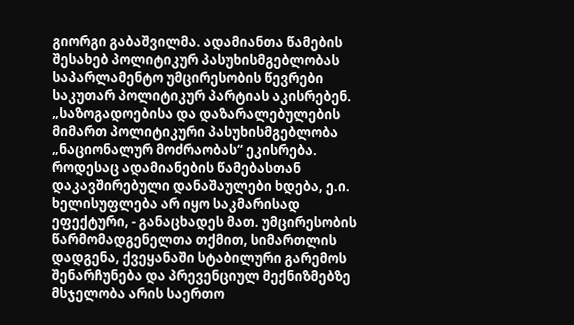გიორგი გაბაშვილმა. ადამიანთა წამების შესახებ პოლიტიკურ პასუხისმგებლობას საპარლამენტო უმცირესობის წევრები საკუთარ პოლიტიკურ პარტიას აკისრებენ. „საზოგადოებისა და დაზარალებულების მიმართ პოლიტიკური პასუხისმგებლობა „ნაციონალურ მოძრაობას“ ეკისრება. როდესაც ადამიანების წამებასთან დაკავშირებული დანაშაულები ხდება, ე.ი. ხელისუფლება არ იყო საკმარისად ეფექტური, - განაცხადეს მათ. უმცირესობის წარმომადგენელთა თქმით, სიმართლის დადგენა, ქვეყანაში სტაბილური გარემოს შენარჩუნება და პრევენციულ მექნიზმებზე მსჯელობა არის საერთო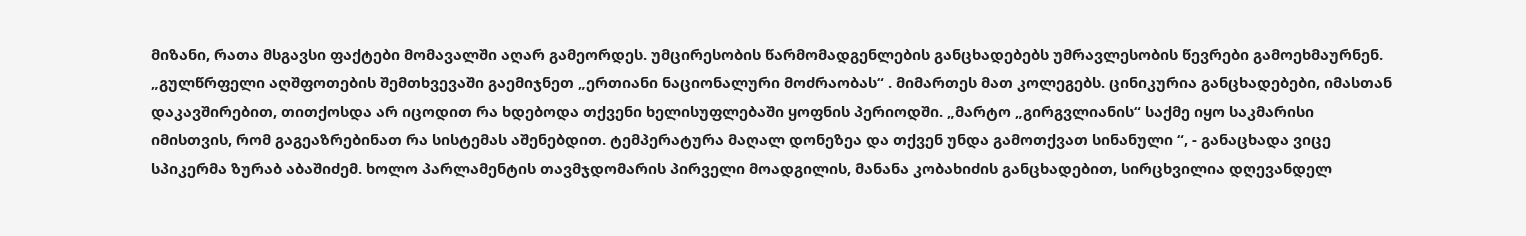მიზანი, რათა მსგავსი ფაქტები მომავალში აღარ გამეორდეს. უმცირესობის წარმომადგენლების განცხადებებს უმრავლესობის წევრები გამოეხმაურნენ. „გულწრფელი აღშფოთების შემთხვევაში გაემიჯნეთ „ერთიანი ნაციონალური მოძრაობას“ . მიმართეს მათ კოლეგებს. ცინიკურია განცხადებები, იმასთან დაკავშირებით, თითქოსდა არ იცოდით რა ხდებოდა თქვენი ხელისუფლებაში ყოფნის პერიოდში. „მარტო „გირგვლიანის“ საქმე იყო საკმარისი იმისთვის, რომ გაგეაზრებინათ რა სისტემას აშენებდით. ტემპერატურა მაღალ დონეზეა და თქვენ უნდა გამოთქვათ სინანული “, - განაცხადა ვიცე სპიკერმა ზურაბ აბაშიძემ. ხოლო პარლამენტის თავმჯდომარის პირველი მოადგილის, მანანა კობახიძის განცხადებით, სირცხვილია დღევანდელ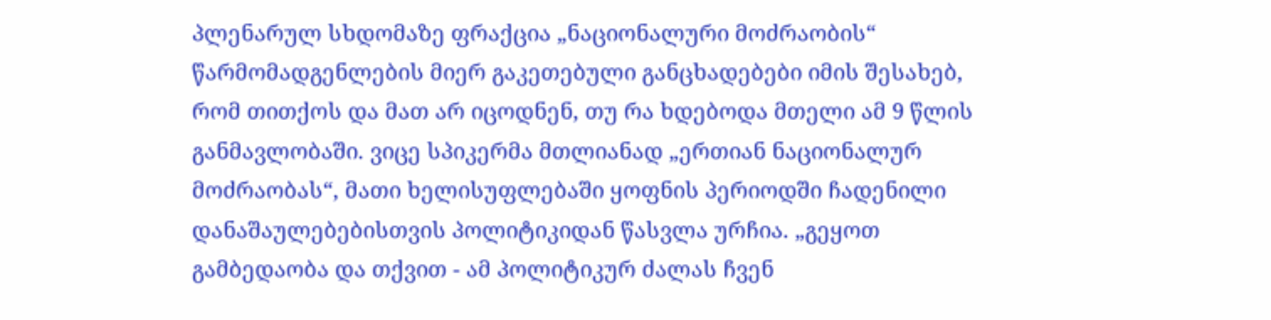პლენარულ სხდომაზე ფრაქცია „ნაციონალური მოძრაობის“ წარმომადგენლების მიერ გაკეთებული განცხადებები იმის შესახებ, რომ თითქოს და მათ არ იცოდნენ, თუ რა ხდებოდა მთელი ამ 9 წლის განმავლობაში. ვიცე სპიკერმა მთლიანად „ერთიან ნაციონალურ მოძრაობას“, მათი ხელისუფლებაში ყოფნის პერიოდში ჩადენილი დანაშაულებებისთვის პოლიტიკიდან წასვლა ურჩია. „გეყოთ გამბედაობა და თქვით - ამ პოლიტიკურ ძალას ჩვენ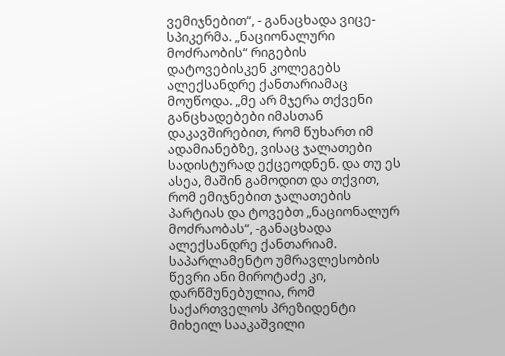ვემიჯნებით“, - განაცხადა ვიცე- სპიკერმა. „ნაციონალური მოძრაობის“ რიგების დატოვებისკენ კოლეგებს ალექსანდრე ქანთარიამაც მოუწოდა. „მე არ მჯერა თქვენი განცხადებები იმასთან დაკავშირებით, რომ წუხართ იმ ადამიანებზე, ვისაც ჯალათები სადისტურად ექცეოდნენ. და თუ ეს ასეა, მაშინ გამოდით და თქვით, რომ ემიჯნებით ჯალათების პარტიას და ტოვებთ „ნაციონალურ მოძრაობას“, -განაცხადა ალექსანდრე ქანთარიამ. საპარლამენტო უმრავლესობის წევრი ანი მიროტაძე კი, დარწმუნებულია, რომ საქართველოს პრეზიდენტი მიხეილ სააკაშვილი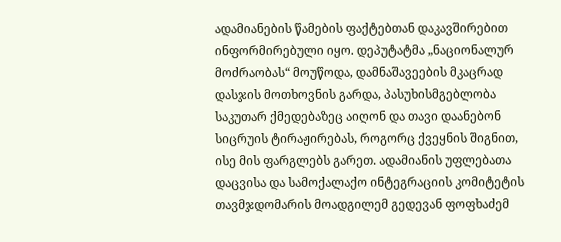ადამიანების წამების ფაქტებთან დაკავშირებით ინფორმირებული იყო. დეპუტატმა „ნაციონალურ მოძრაობას“ მოუწოდა, დამნაშავეების მკაცრად დასჯის მოთხოვნის გარდა, პასუხისმგებლობა საკუთარ ქმედებაზეც აიღონ და თავი დაანებონ სიცრუის ტირაჟირებას, როგორც ქვეყნის შიგნით, ისე მის ფარგლებს გარეთ. ადამიანის უფლებათა დაცვისა და სამოქალაქო ინტეგრაციის კომიტეტის თავმჯდომარის მოადგილემ გედევან ფოფხაძემ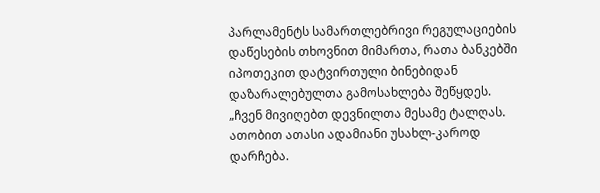პარლამენტს სამართლებრივი რეგულაციების დაწესების თხოვნით მიმართა, რათა ბანკებში იპოთეკით დატვირთული ბინებიდან დაზარალებულთა გამოსახლება შეწყდეს. „ჩვენ მივიღებთ დევნილთა მესამე ტალღას. ათობით ათასი ადამიანი უსახლ-კაროდ დარჩება.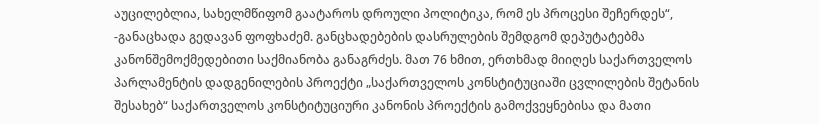აუცილებლია, სახელმწიფომ გაატაროს დროული პოლიტიკა, რომ ეს პროცესი შეჩერდეს“, -განაცხადა გედავან ფოფხაძემ. განცხადებების დასრულების შემდგომ დეპუტატებმა კანონშემოქმედებითი საქმიანობა განაგრძეს. მათ 76 ხმით, ერთხმად მიიღეს საქართველოს პარლამენტის დადგენილების პროექტი „საქართველოს კონსტიტუციაში ცვლილების შეტანის შესახებ“ საქართველოს კონსტიტუციური კანონის პროექტის გამოქვეყნებისა და მათი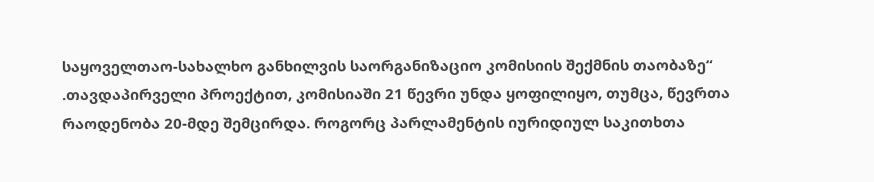საყოველთაო-სახალხო განხილვის საორგანიზაციო კომისიის შექმნის თაობაზე“ .თავდაპირველი პროექტით, კომისიაში 21 წევრი უნდა ყოფილიყო, თუმცა, წევრთა რაოდენობა 20-მდე შემცირდა. როგორც პარლამენტის იურიდიულ საკითხთა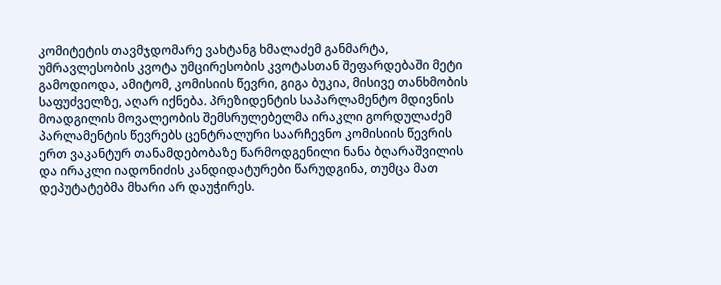კომიტეტის თავმჯდომარე ვახტანგ ხმალაძემ განმარტა, უმრავლესობის კვოტა უმცირესობის კვოტასთან შეფარდებაში მეტი გამოდიოდა, ამიტომ, კომისიის წევრი, გიგა ბუკია, მისივე თანხმობის საფუძველზე, აღარ იქნება. პრეზიდენტის საპარლამენტო მდივნის მოადგილის მოვალეობის შემსრულებელმა ირაკლი გორდულაძემ პარლამენტის წევრებს ცენტრალური საარჩევნო კომისიის წევრის ერთ ვაკანტურ თანამდებობაზე წარმოდგენილი ნანა ბღარაშვილის და ირაკლი იადონიძის კანდიდატურები წარუდგინა, თუმცა მათ დეპუტატებმა მხარი არ დაუჭირეს.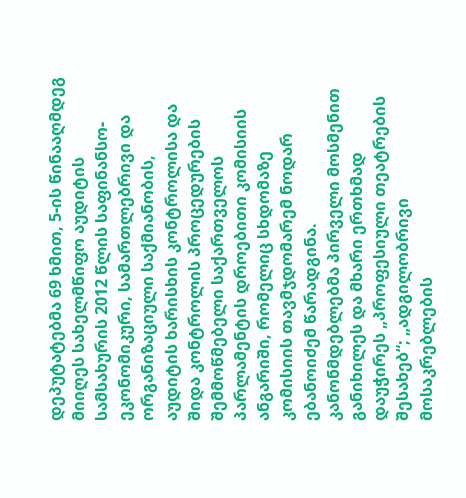დეპუტატებმა 69 ხმით, 5-ის წინააღმდეგ მიიღეს სახელმწიფო აუდიტის სამსახურის 2012 წლის საფინანსო-ეკონომიკური, სამართლებრივი და ორგანიზაციული საქმიანობის, აუდიტის ხარისხის კონტროლისა და შიდა კონტროლის პროცედურების შემმოწმებელი საქართველოს პარლამენტის დროებითი კომისიის ანგარიში, რომელიც სხდომაზე კომისიის თავმჯდომარემ ნოდარ ებანოიძემ წარადგინა. კანონმდებლებმა პირველი მოსმენით განიხილეს და მხარი ერთხმად დაუჭირეს „პროფესიული თეატრების შესახებ“; „ადგილობრივი მოსაკრებლების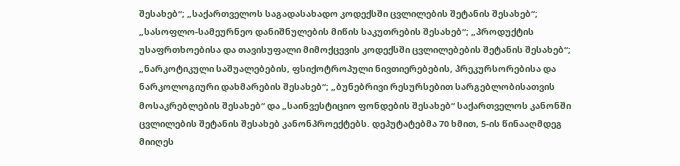შესახებ“; „საქართველოს საგადასახადო კოდექსში ცვლილების შეტანის შესახებ“; „სასოფლო-სამეურნეო დანიშნულების მიწის საკუთრების შესახებ“; „პროდუქტის უსაფრთხოებისა და თავისუფალი მიმოქცევის კოდექსში ცვლილებების შეტანის შესახებ“; „ნარკოტიკული საშუალებების, ფსიქოტროპული ნივთიერებების, პრეკურსორებისა და ნარკოლოგიური დახმარების შესახებ“; „ბუნებრივი რესურსებით სარგებლობისათვის მოსაკრებლების შესახებ“ და „საინვესტიციო ფონდების შესახებ“ საქართველოს კანონში ცვლილების შეტანის შესახებ კანონპროექტებს. დეპუტატებმა 70 ხმით, 5-ის წინააღმდეგ მიიღეს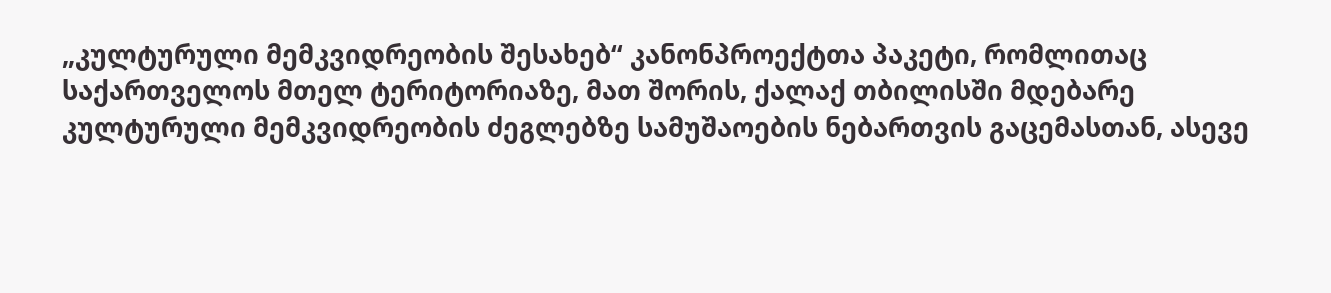„კულტურული მემკვიდრეობის შესახებ“ კანონპროექტთა პაკეტი, რომლითაც საქართველოს მთელ ტერიტორიაზე, მათ შორის, ქალაქ თბილისში მდებარე კულტურული მემკვიდრეობის ძეგლებზე სამუშაოების ნებართვის გაცემასთან, ასევე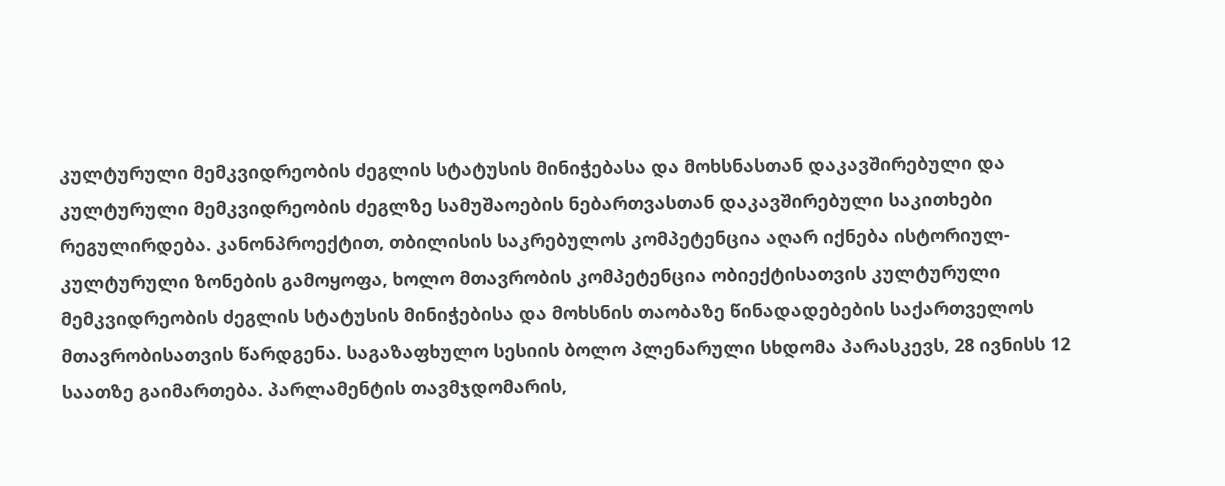კულტურული მემკვიდრეობის ძეგლის სტატუსის მინიჭებასა და მოხსნასთან დაკავშირებული და კულტურული მემკვიდრეობის ძეგლზე სამუშაოების ნებართვასთან დაკავშირებული საკითხები რეგულირდება. კანონპროექტით, თბილისის საკრებულოს კომპეტენცია აღარ იქნება ისტორიულ-კულტურული ზონების გამოყოფა, ხოლო მთავრობის კომპეტენცია ობიექტისათვის კულტურული მემკვიდრეობის ძეგლის სტატუსის მინიჭებისა და მოხსნის თაობაზე წინადადებების საქართველოს მთავრობისათვის წარდგენა. საგაზაფხულო სესიის ბოლო პლენარული სხდომა პარასკევს, 28 ივნისს 12 საათზე გაიმართება. პარლამენტის თავმჯდომარის,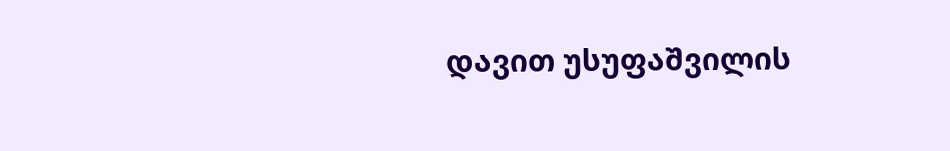დავით უსუფაშვილის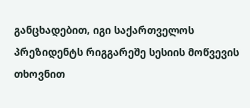განცხადებით, იგი საქართველოს პრეზიდენტს რიგგარეშე სესიის მოწვევის თხოვნით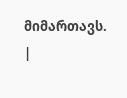მიმართავს.
|